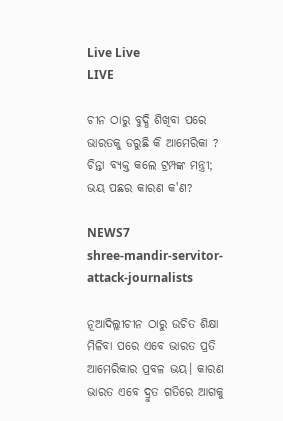Live Live
LIVE

ଚୀନ ଠାରୁ ବୁଦ୍ଧି ଶିଖିବା ପରେ ଭାରତକୁ ଡରୁଛି କି ଆମେରିକା ? ଚିନ୍ତା ବ୍ୟକ୍ତ କଲେ ଟ୍ରମ୍ପଙ୍କ ମନ୍ତ୍ରୀ; ଭୟ ପଛର କାରଣ କ'ଣ?

NEWS7
shree-mandir-servitor-attack-journalists

ନୂଆଦିଲ୍ଲୀଚୀନ ଠାରୁ ଉଚିତ ଶିକ୍ଷା ମିଳିବା ପରେ ଏବେ ଭାରତ ପ୍ରତି ଆମେରିକାର ପ୍ରବଳ ଭୟ। କାରଣ ଭାରତ ଏବେ ଦ୍ରୁତ ଗତିରେ ଆଗକୁ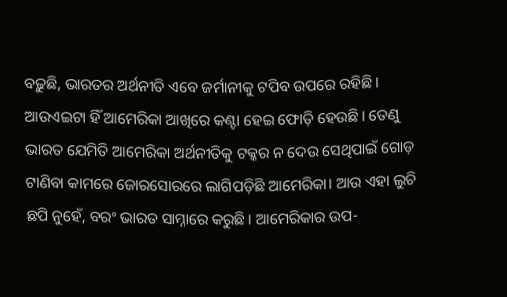ବଢ଼ୁଛି, ଭାରତର ଅର୍ଥନୀତି ଏବେ ଜର୍ମାନୀକୁ ଟପିବ ଉପରେ ରହିଛି। ଆଉଏଇଟା ହିଁ ଆମେରିକା ଆଖିରେ କଣ୍ଟା ହେଇ ଫୋଡ଼ି ହେଉଛି। ତେଣୁ ଭାରତ ଯେମିତି ଆମେରିକା ଅର୍ଥନୀତିକୁ ଟକ୍କର ନ ଦେଉ ସେଥିପାଇଁ ଗୋଡ଼ ଟାଣିବା କାମରେ ଜୋରସୋରରେ ଲାଗିପଡ଼ିଛି ଆମେରିକା। ଆଉ ଏହା ଲୁଚି ଛପି ନୁହେଁ, ବରଂ ଭାରତ ସାମ୍ନାରେ କରୁଛି। ଆମେରିକାର ଉପ-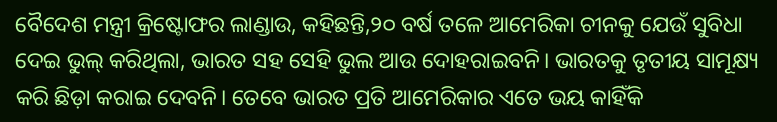ବୈଦେଶ ମନ୍ତ୍ରୀ କ୍ରିଷ୍ଟୋଫର ଲାଣ୍ଡାଉ, କହିଛନ୍ତି,୨୦ ବର୍ଷ ତଳେ ଆମେରିକା ଚୀନକୁ ଯେଉଁ ସୁବିଧା ଦେଇ ଭୁଲ୍ କରିଥିଲା, ଭାରତ ସହ ସେହି ଭୁଲ ଆଉ ଦୋହରାଇବନି। ଭାରତକୁ ତୃତୀୟ ସାମୂକ୍ଷ୍ୟ କରି ଛିଡ଼ା କରାଇ ଦେବନି। ତେବେ ଭାରତ ପ୍ରତି ଆମେରିକାର ଏତେ ଭୟ କାହିଁକି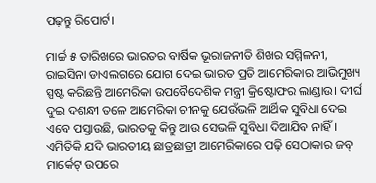ପଢ଼ନ୍ତୁ ରିପୋର୍ଟ।

ମାର୍ଚ୍ଚ ୫ ତାରିଖରେ ଭାରତର ବାର୍ଷିକ ଭୂରାଜନୀତି ଶିଖର ସମ୍ମିଳନୀ, ରାଇସିନା ଡାଏଲଗରେ ଯୋଗ ଦେଇ ଭାରତ ପ୍ରତି ଆମେରିକାର ଆଭିମୁଖ୍ୟ ସ୍ପଷ୍ଟ କରିଛନ୍ତି ଆମେରିକା ଉପବୈଦେଶିକ ମନ୍ତ୍ରୀ କ୍ରିଷ୍ଟୋଫର ଲାଣ୍ଡାଉ। ଦୀର୍ଘ ଦୁଇ ଦଶନ୍ଧୀ ତଳେ ଆମେରିକା ଚୀନକୁ ଯେଉଁଭଳି ଆର୍ଥିକ ସୁବିଧା ଦେଇ ଏବେ ପସ୍ତାଉଛି, ଭାରତକୁ କିନ୍ତୁ ଆଉ ସେଭଳି ସୁବିଧା ଦିଆଯିବ ନାହିଁ। ଏମିତିକି ଯଦି ଭାରତୀୟ ଛାତ୍ରଛାତ୍ରୀ ଆମେରିକାରେ ପଢ଼ି ସେଠାକାର ଜବ୍ ମାର୍କେଟ୍ ଉପରେ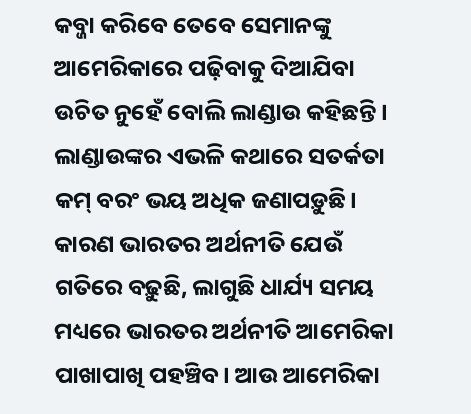କବ୍ଜା କରିବେ ତେବେ ସେମାନଙ୍କୁ ଆମେରିକାରେ ପଢ଼ିବାକୁ ଦିଆଯିବା ଉଚିତ ନୁହେଁ ବୋଲି ଲାଣ୍ଡାଉ କହିଛନ୍ତି। ଲାଣ୍ଡାଉଙ୍କର ଏଭଳି କଥାରେ ସତର୍କତା କମ୍ ବରଂ ଭୟ ଅଧିକ ଜଣାପଡ଼ୁଛି। କାରଣ ଭାରତର ଅର୍ଥନୀତି ଯେଉଁ ଗତିରେ ବଢ଼ୁଛି, ଲାଗୁଛି ଧାର୍ଯ୍ୟ ସମୟ ମଧ୍ୟରେ ଭାରତର ଅର୍ଥନୀତି ଆମେରିକା ପାଖାପାଖି ପହଞ୍ଚିବ। ଆଉ ଆମେରିକା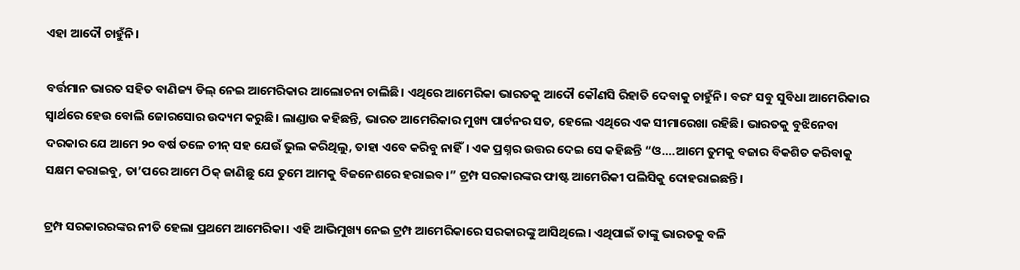ଏହା ଆଦୌ ଚାହୁଁନି।

ବର୍ତ୍ତମାନ ଭାରତ ସହିତ ବାଣିଜ୍ୟ ଡିଲ୍ ନେଇ ଆମେରିକାର ଆଲୋଚନା ଚାଲିଛି। ଏଥିରେ ଆମେରିକା ଭାରତକୁ ଆଦୌ କୌଣସି ରିହାତି ଦେବାକୁ ଚାହୁଁନି। ବରଂ ସବୁ ସୁବିଧା ଆମେରିକାର ସ୍ୱାର୍ଥରେ ହେଉ ବୋଲି ଜୋରସୋର ଉଦ୍ୟମ କରୁଛି। ଲାଣ୍ଡାଉ କହିଛନ୍ତି, ଭାରତ ଆମେରିକାର ମୁଖ୍ୟ ପାର୍ଟନର ସତ, ହେଲେ ଏଥିରେ ଏକ ସୀମାରେଖା ରହିଛି। ଭାରତକୁ ବୁଝିନେବା ଦରକାର ଯେ ଆମେ ୨୦ ବର୍ଷ ତଳେ ଚୀନ୍ ସହ ଯେଉଁ ଭୁଲ କରିଥିଲୁ, ତାହା ଏବେ କରିବୁ ନାହିଁ। ଏକ ପ୍ରଶ୍ନର ଉତ୍ତର ଦେଇ ସେ କହିଛନ୍ତି “ଓ….ଆମେ ତୁମକୁ ବଜାର ବିକଶିତ କରିବାକୁ ସକ୍ଷମ କରାଇବୁ, ତା’ପରେ ଆମେ ଠିକ୍ ଜାଣିଛୁ ଯେ ତୁମେ ଆମକୁ ବିଜନେଶରେ ହରାଇବ।” ଟ୍ରମ୍ପ ସରକାରଙ୍କର ଫାଷ୍ଟ ଆମେରିକୀ ପଲିସିକୁ ଦୋହରାଇଛନ୍ତି।

ଟ୍ରମ୍ପ ସରକାରରଙ୍କର ନୀତି ହେଲା ପ୍ରଥମେ ଆମେରିକା। ଏହି ଆଭିମୁଖ୍ୟ ନେଇ ଟ୍ରମ୍ପ ଆମେରିକାରେ ସରକାରଙ୍କୁ ଆସିଥିଲେ। ଏଥିପାଇଁ ତାଙ୍କୁ ଭାରତକୁ ବଳି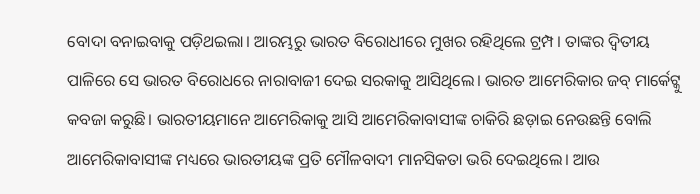ବୋଦା ବନାଇବାକୁ ପଡ଼ିଥଇଲା। ଆରମ୍ଭରୁ ଭାରତ ବିରୋଧୀରେ ମୁଖର ରହିଥିଲେ ଟ୍ରମ୍ପ। ତାଙ୍କର ଦ୍ୱିତୀୟ ପାଳିରେ ସେ ଭାରତ ବିରୋଧରେ ନାରାବାଜୀ ଦେଇ ସରକାକୁ ଆସିଥିଲେ। ଭାରତ ଆମେରିକାର ଜବ୍ ମାର୍କେଟ୍କୁ କବଜା କରୁଛି। ଭାରତୀୟମାନେ ଆମେରିକାକୁ ଆସି ଆମେରିକାବାସୀଙ୍କ ଚାକିରି ଛଡ଼ାଇ ନେଉଛନ୍ତି ବୋଲି ଆମେରିକାବାସୀଙ୍କ ମଧ୍ୟରେ ଭାରତୀୟଙ୍କ ପ୍ରତି ମୌଳବାଦୀ ମାନସିକତା ଭରି ଦେଇଥିଲେ। ଆଉ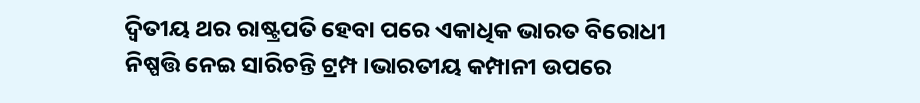ଦ୍ୱିତୀୟ ଥର ରାଷ୍ଟ୍ରପତି ହେବା ପରେ ଏକାଧିକ ଭାରତ ବିରୋଧୀ ନିଷ୍ପତ୍ତି ନେଇ ସାରିଚନ୍ତି ଟ୍ରମ୍ପ।ଭାରତୀୟ କମ୍ପାନୀ ଉପରେ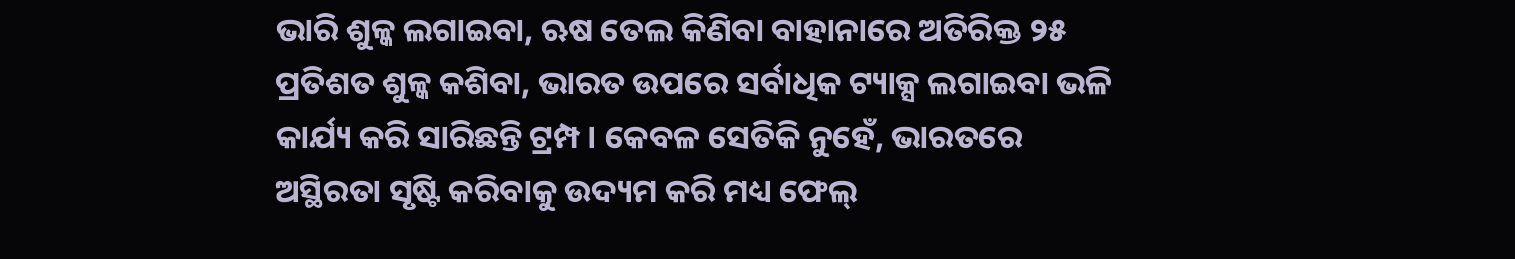ଭାରି ଶୁଳ୍କ ଲଗାଇବା, ଋଷ ତେଲ କିଣିବା ବାହାନାରେ ଅତିରିକ୍ତ ୨୫ ପ୍ରତିଶତ ଶୁଳ୍କ କଶିବା, ଭାରତ ଉପରେ ସର୍ବାଧିକ ଟ୍ୟାକ୍ସ ଲଗାଇବା ଭଳି କାର୍ଯ୍ୟ କରି ସାରିଛନ୍ତି ଟ୍ରମ୍ପ। କେବଳ ସେତିକି ନୁହେଁ, ଭାରତରେ ଅସ୍ଥିରତା ସୃଷ୍ଟି କରିବାକୁ ଉଦ୍ୟମ କରି ମଧ୍ୟ ଫେଲ୍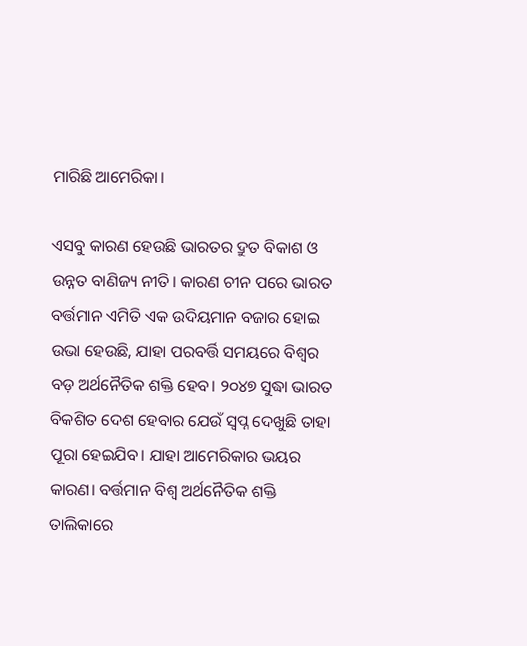ମାରିଛି ଆମେରିକା।

ଏସବୁ କାରଣ ହେଉଛି ଭାରତର ଦ୍ରୁତ ବିକାଶ ଓ ଉନ୍ନତ ବାଣିଜ୍ୟ ନୀତି। କାରଣ ଚୀନ ପରେ ଭାରତ ବର୍ତ୍ତମାନ ଏମିତି ଏକ ଉଦିୟମାନ ବଜାର ହୋଇ ଉଭା ହେଉଛି, ଯାହା ପରବର୍ତ୍ତି ସମୟରେ ବିଶ୍ୱର ବଡ଼ ଅର୍ଥନୈତିକ ଶକ୍ତି ହେବ। ୨୦୪୭ ସୁଦ୍ଧା ଭାରତ ବିକଶିତ ଦେଶ ହେବାର ଯେଉଁ ସ୍ୱପ୍ନ ଦେଖୁଛି ତାହା ପୂରା ହେଇଯିବ। ଯାହା ଆମେରିକାର ଭୟର କାରଣ। ବର୍ତ୍ତମାନ ବିଶ୍ୱ ଅର୍ଥନୈତିକ ଶକ୍ତି ତାଲିକାରେ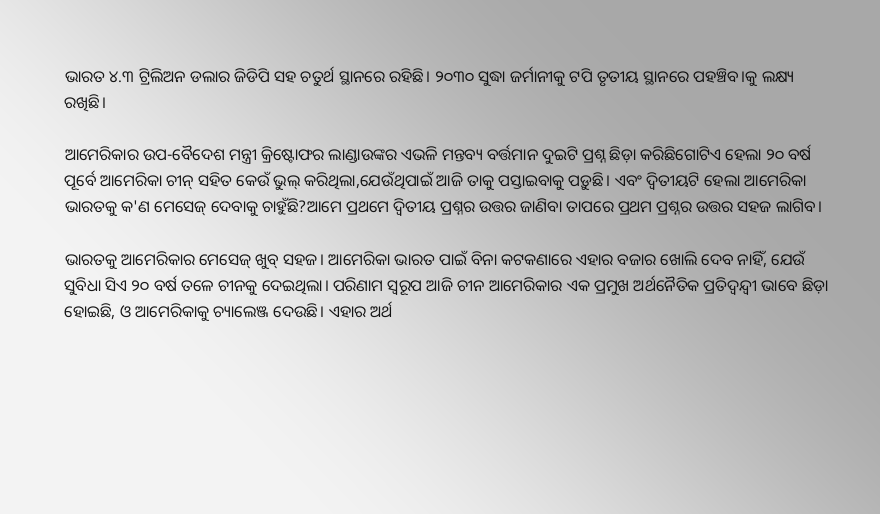ଭାରତ ୪.୩ ଟ୍ରିଲିଅନ ଡଲାର ଜିଡିପି ସହ ଚତୁର୍ଥ ସ୍ଥାନରେ ରହିଛି। ୨୦୩୦ ସୁଦ୍ଧା ଜର୍ମାନୀକୁ ଟପି ତୃତୀୟ ସ୍ଥାନରେ ପହଞ୍ଚିବ।କୁ ଲକ୍ଷ୍ୟ ରଖିଛି।

ଆମେରିକାର ଉପ-ବୈଦେଶ ମନ୍ତ୍ରୀ କ୍ରିଷ୍ଟୋଫର ଲାଣ୍ଡାଉଙ୍କର ଏଭଳି ମନ୍ତବ୍ୟ ବର୍ତ୍ତମାନ ଦୁଇଟି ପ୍ରଶ୍ନ ଛିଡ଼ା କରିଛିଗୋଟିଏ ହେଲା ୨୦ ବର୍ଷ ପୂର୍ବେ ଆମେରିକା ଚୀନ୍ ସହିତ କେଉଁ ଭୁଲ୍ କରିଥିଲା,ଯେଉଁଥିପାଇଁ ଆଜି ତାକୁ ପସ୍ତାଇବାକୁ ପଡ଼ୁଛି। ଏବଂ ଦ୍ୱିତୀୟଟି ହେଲା ଆମେରିକା ଭାରତକୁ କ'ଣ ମେସେଜ୍ ଦେବାକୁ ଚାହୁଁଛି?ଆମେ ପ୍ରଥମେ ଦ୍ୱିତୀୟ ପ୍ରଶ୍ନର ଉତ୍ତର ଜାଣିବା ତାପରେ ପ୍ରଥମ ପ୍ରଶ୍ନର ଉତ୍ତର ସହଜ ଲାଗିବ।

ଭାରତକୁ ଆମେରିକାର ମେସେଜ୍ ଖୁବ୍ ସହଜ। ଆମେରିକା ଭାରତ ପାଇଁ ବିନା କଟକଣାରେ ଏହାର ବଜାର ଖୋଲି ଦେବ ନାହିଁ, ଯେଉଁ ସୁବିଧା ସିଏ ୨୦ ବର୍ଷ ତଳେ ଚୀନକୁ ଦେଇଥିଲା। ପରିଣାମ ସ୍ୱରୂପ ଆଜି ଚୀନ ଆମେରିକାର ଏକ ପ୍ରମୁଖ ଅର୍ଥନୈତିକ ପ୍ରତିଦ୍ୱନ୍ଦ୍ୱୀ ଭାବେ ଛିଡ଼ା ହୋଇଛି, ଓ ଆମେରିକାକୁ ଚ୍ୟାଲେଞ୍ଜ ଦେଉଛି। ଏହାର ଅର୍ଥ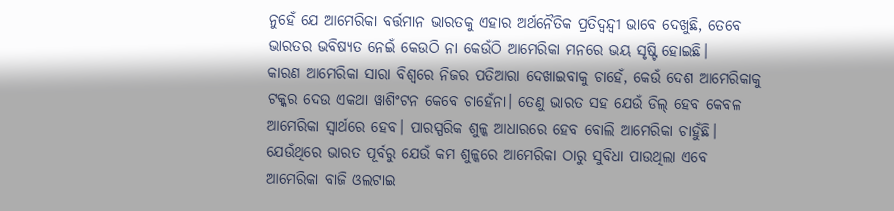ନୁହେଁ ଯେ ଆମେରିକା ବର୍ତ୍ତମାନ ଭାରତକୁ ଏହାର ଅର୍ଥନୈତିକ ପ୍ରତିଦ୍ୱନ୍ଦ୍ୱୀ ଭାବେ ଦେଖୁଛି, ତେବେ ଭାରତର ଭବିଷ୍ୟତ ନେଇଁ କେଉଠି ନା କେଉଁଠି ଆମେରିକା ମନରେ ଭୟ ସୃଷ୍ଟି ହୋଇଛି।
କାରଣ ଆମେରିକା ସାରା ବିଶ୍ୱରେ ନିଜର ପତିଆରା ଦେଖାଇବାକୁ ଚାହେଁ, କେଉଁ ଦେଶ ଆମେରିକାକୁ ଟକ୍କର ଦେଉ ଏକଥା ୱାଶିଂଟନ କେବେ ଚାହେଁନା। ତେଣୁ ଭାରତ ସହ ଯେଉଁ ଡିଲ୍ ହେବ କେବଳ ଆମେରିକା ସ୍ୱାର୍ଥରେ ହେବ। ପାରସ୍ପରିକ ଶୁଳ୍କ ଆଧାରରେ ହେବ ବୋଲି ଆମେରିକା ଚାହୁଁଛି। ଯେଉଁଥିରେ ଭାରତ ପୂର୍ବରୁ ଯେଉଁ କମ ଶୁଳ୍କରେ ଆମେରିକା ଠାରୁ ସୁବିଧା ପାଉଥିଲା ଏବେ ଆମେରିକା ବାଜି ଓଲଟାଇ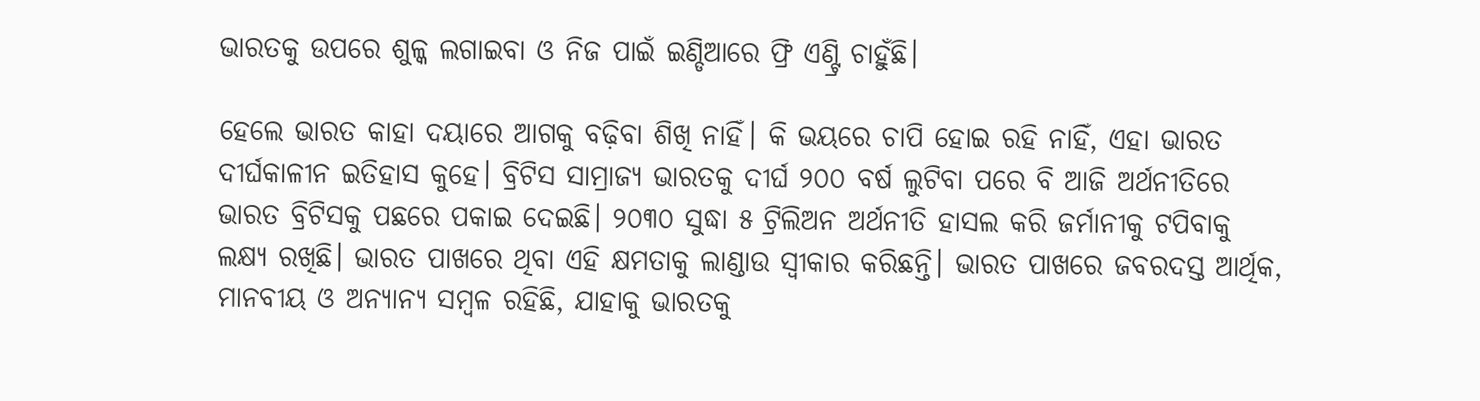ଭାରତକୁ ଉପରେ ଶୁଳ୍କ ଲଗାଇବା ଓ ନିଜ ପାଇଁ ଇଣ୍ଡିଆରେ ଫ୍ରି ଏଣ୍ଟ୍ରି ଚାହୁଁଛି।

ହେଲେ ଭାରତ କାହା ଦୟାରେ ଆଗକୁ ବଢ଼ିବା ଶିଖି ନାହିଁ। କି ଭୟରେ ଚାପି ହୋଇ ରହି ନାହିଁ, ଏହା ଭାରତ ଦୀର୍ଘକାଳୀନ ଇତିହାସ କୁହେ। ବ୍ରିଟିସ ସାମ୍ରାଜ୍ୟ ଭାରତକୁ ଦୀର୍ଘ ୨୦୦ ବର୍ଷ ଲୁଟିବା ପରେ ବି ଆଜି ଅର୍ଥନୀତିରେ ଭାରତ ବ୍ରିଟିସକୁ ପଛରେ ପକାଇ ଦେଇଛି। ୨୦୩୦ ସୁଦ୍ଧା ୫ ଟ୍ରିଲିଅନ ଅର୍ଥନୀତି ହାସଲ କରି ଜର୍ମାନୀକୁ ଟପିବାକୁ ଲକ୍ଷ୍ୟ ରଖିଛି। ଭାରତ ପାଖରେ ଥିବା ଏହି କ୍ଷମତାକୁ ଲାଣ୍ଡାଉ ସ୍ୱୀକାର କରିଛନ୍ତି। ଭାରତ ପାଖରେ ଜବରଦସ୍ତ ଆର୍ଥିକ, ମାନବୀୟ ଓ ଅନ୍ୟାନ୍ୟ ସମ୍ବଳ ରହିଛି, ଯାହାକୁ ଭାରତକୁ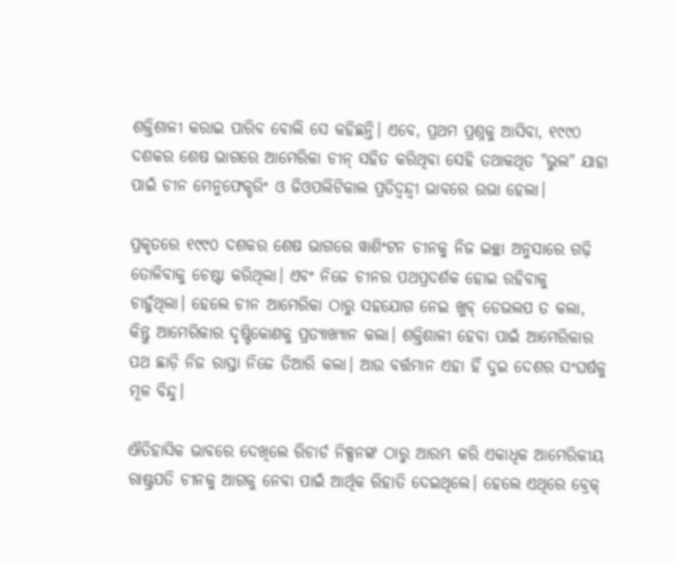ଶକ୍ତିଶାଳୀ କରାଇ ପାରିବ ବୋଲି ସେ କହିଛନ୍ତି। ଏବେ, ପ୍ରଥମ ପ୍ରଶ୍ନକୁ ଆସିବା, ୧୯୯୦ ଦଶକର ଶେଷ ଭାଗରେ ଆମେରିକା ଚୀନ୍ ସହିତ କରିଥିବା ସେହି ତଥାକଥିତ "ଭୁଲ" ଯାହା ପାଇଁ ଚୀନ ମେନୁଫେକ୍ଚରିଂ ଓ ଜିଓପଲିଟିକାଲ ପ୍ରତିଦ୍ୱନ୍ଦ୍ୱୀ ଭାବରେ ଉଭା ହେଲା।

ପ୍ରକୃତରେ ୧୯୯୦ ଦଶକର ଶେଷ ଭାଗରେ ୱାଶିଂଟନ ଚୀନକୁ ନିଜ ଇଚ୍ଛା ଅନୁସାରେ ଗଢ଼ି ତୋଳିବାକୁ ଚେଷ୍ଟା କରିଥିଲା। ଏବଂ ନିଜେ ଚୀନର ପଥପ୍ରଦର୍ଶକ ହୋଇ ରହିବାକୁ ଚାହୁଁଥିଲା। ହେଲେ ଚୀନ ଆମେରିକା ଠାରୁ ସହଯୋଗ ନେଇ ଖୁବ୍ ଡେଭଲପ ତ କଲା, କିନ୍ତୁ ଆମେରିକାର ଦୃଷ୍ଟିକୋଣକୁ ପ୍ରତ୍ୟାଖ୍ୟାନ କଲା। ଶକ୍ତିଶାଳୀ ହେବା ପାଇଁ ଆମେରିକାର ପଥ ଛାଡ଼ି ନିଜ ରାସ୍ତା ନିଜେ ତିଆରି କଲା। ଆଉ ବର୍ତ୍ତମାନ ଏହା ହିଁ ଦୁଇ ଦେଶର ସଂଘର୍ଷକୁ ମୂଳ ବିନ୍ଦୁ।

ଐତିହାସିକ ଭାବରେ ଦେଖିଲେ ରିଚାର୍ଡ ନିକ୍ସନଙ୍କ ଠାରୁ ଆରମ୍ଭ କରି ଏକାଧିକ ଆମେରିକୀୟ ରାଷ୍ଟ୍ରପତି ଚୀନକୁ ଆଗକୁ ନେବା ପାଇଁ ଆର୍ଥିକ ରିହାତି ଦେଇଥିଲେ। ହେଲେ ଏଥିରେ ବ୍ରେକ୍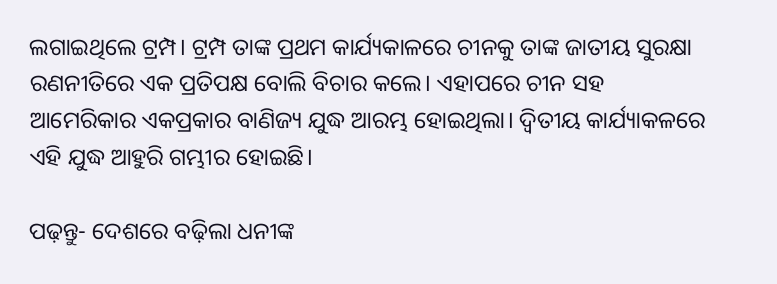ଲଗାଇଥିଲେ ଟ୍ରମ୍ପ। ଟ୍ରମ୍ପ ତାଙ୍କ ପ୍ରଥମ କାର୍ଯ୍ୟକାଳରେ ଚୀନକୁ ତାଙ୍କ ଜାତୀୟ ସୁରକ୍ଷା ରଣନୀତିରେ ଏକ ପ୍ରତିପକ୍ଷ ବୋଲି ବିଚାର କଲେ। ଏହାପରେ ଚୀନ ସହ ଆମେରିକାର ଏକପ୍ରକାର ବାଣିଜ୍ୟ ଯୁଦ୍ଧ ଆରମ୍ଭ ହୋଇଥିଲା। ଦ୍ୱିତୀୟ କାର୍ଯ୍ୟାକଳରେ ଏହି ଯୁଦ୍ଧ ଆହୁରି ଗମ୍ଭୀର ହୋଇଛି।

ପଢ଼ନ୍ତୁ- ଦେଶରେ ବଢ଼ିଲା ଧନୀଙ୍କ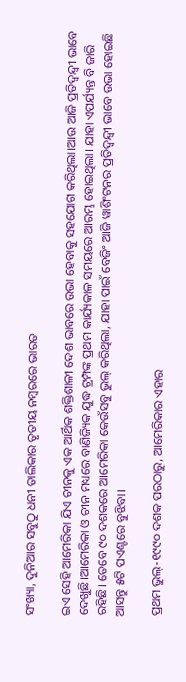ସଂଖ୍ୟା, ଦୁନିଆର ସବୁଠୁ ଧନୀ ତାଲିକାର ତୃତୀୟ ନମ୍ବରରେ ଭାରତ

ଇଏ ସେହି ଆମେରିକା ଯିଏ ଚୀନକୁ ଏକ ଆର୍ଥିକ ଶକ୍ତିଶାଳୀ ଦେଶ ଭାବରେ ଉଭା ହେବାକୁ ସହଯୋଗ କରିଥିଲା।ଆଉ ଆଜି ପ୍ରତିଦ୍ୱନ୍ଦ୍ୱୀ ଭାବେ ଦେଖୁଛି।ଆମେରିକା ଓ ଚୀନ ମଧ୍ୟରେ ବାଣିଜ୍ୟିକ ଯୁଦ୍ଧ ଟ୍ରମ୍ପଙ୍କ ପ୍ରଥମ କାର୍ଯ୍ୟକାଳ ସମୟରେ ଆରମ୍ଭ ହୋଇଥିଲା। ଯାହା ଏପର୍ଯ୍ୟନ୍ତ ବି ଜାରି ରହିଛି। ତେବେ ୯୦ ଦଶକରେ ଆମେରିକା କେଉଁସବୁ ଭୁଲ୍ କରିଥିଲା, ଯାହା ପାଇଁ ବେଜିଂ ଆଜି ୱାଶିଂଟନର ପ୍ରତିଦ୍ୱନ୍ଦ୍ୱୀ ଭାବେ ଉଭା ହୋଇଛି ଆସନ୍ତୁ ୫ଟି ପଏଣ୍ଟରେ ବୁଝିବା।

ପ୍ରଥମ ଭୁଲ୍-୧୯୯୦ ଦଶକ ପରଠାରୁ, ଆମେରିକାର ଏହାର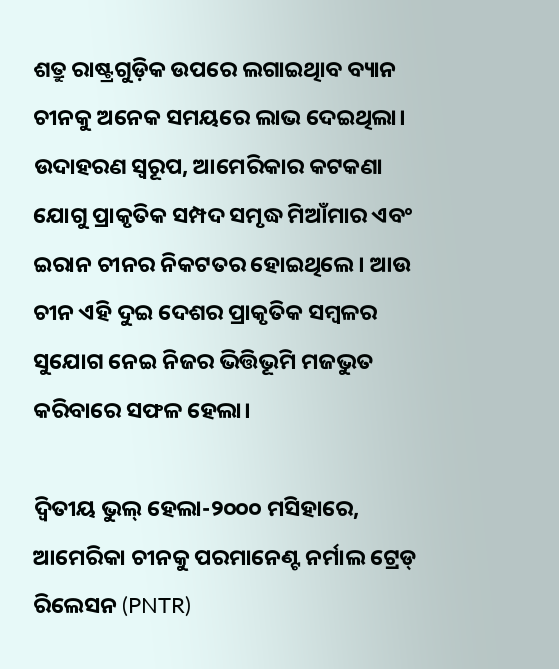ଶତ୍ରୁ ରାଷ୍ଟ୍ରଗୁଡ଼ିକ ଉପରେ ଲଗାଇଥିାବ ବ୍ୟାନ ଚୀନକୁ ଅନେକ ସମୟରେ ଲାଭ ଦେଇଥିଲା। ଉଦାହରଣ ସ୍ୱରୂପ, ଆମେରିକାର କଟକଣା ଯୋଗୁ ପ୍ରାକୃତିକ ସମ୍ପଦ ସମୃଦ୍ଧ ମିଆଁମାର ଏବଂ ଇରାନ ଚୀନର ନିକଟତର ହୋଇଥିଲେ। ଆଉ ଚୀନ ଏହି ଦୁଇ ଦେଶର ପ୍ରାକୃତିକ ସମ୍ବଳର ସୁଯୋଗ ନେଇ ନିଜର ଭିତ୍ତିଭୂମି ମଜଭୁତ କରିବାରେ ସଫଳ ହେଲା।

ଦ୍ୱିତୀୟ ଭୁଲ୍ ହେଲା-୨୦୦୦ ମସିହାରେ, ଆମେରିକା ଚୀନକୁ ପରମାନେଣ୍ଟ ନର୍ମାଲ ଟ୍ରେଡ୍ ରିଲେସନ (PNTR)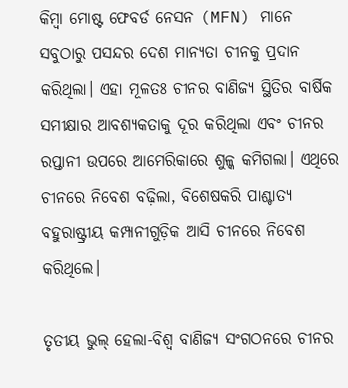କିମ୍ବା ମୋଷ୍ଟ ଫେବର୍ଡ ନେସନ (MFN) ମାନେ ସବୁଠାରୁ ପସନ୍ଦର ଦେଶ ମାନ୍ୟତା ଚୀନକୁ ପ୍ରଦାନ କରିଥିଲା। ଏହା ମୂଳତଃ ଚୀନର ବାଣିଜ୍ୟ ସ୍ଥିତିର ବାର୍ଷିକ ସମୀକ୍ଷାର ଆବଶ୍ୟକତାକୁ ଦୂର କରିଥିଲା ଏବଂ ଚୀନର ରପ୍ତାନୀ ଉପରେ ଆମେରିକାରେ ଶୁଳ୍କ କମିଗଲା। ଏଥିରେ ଚୀନରେ ନିବେଶ ବଢ଼ିଲା, ବିଶେଷକରି ପାଶ୍ଚାତ୍ୟ ବହୁରାଷ୍ଟ୍ରୀୟ କମ୍ପାନୀଗୁଡ଼ିକ ଆସି ଚୀନରେ ନିବେଶ କରିଥିଲେ।

ତୃତୀୟ ଭୁଲ୍ ହେଲା-ବିଶ୍ୱ ବାଣିଜ୍ୟ ସଂଗଠନରେ ଚୀନର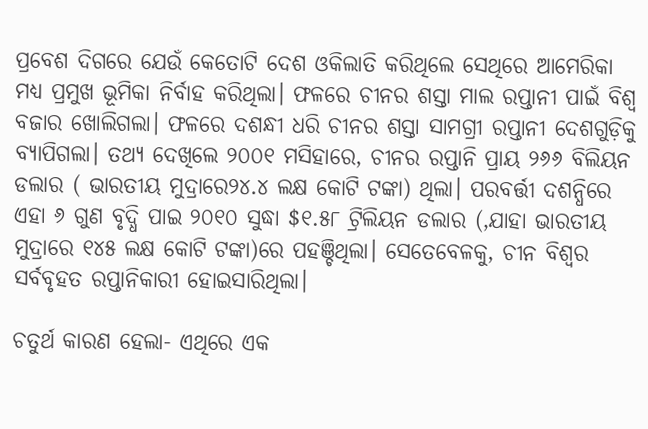ପ୍ରବେଶ ଦିଗରେ ଯେଉଁ କେତୋଟି ଦେଶ ଓକିଲାତି କରିଥିଲେ ସେଥିରେ ଆମେରିକା ମଧ୍ୟ ପ୍ରମୁଖ ଭୂମିକା ନିର୍ବାହ କରିଥିଲା। ଫଳରେ ଚୀନର ଶସ୍ତା ମାଲ ରପ୍ତାନୀ ପାଇଁ ବିଶ୍ୱ ବଜାର ଖୋଲିଗଲା। ଫଳରେ ଦଶନ୍ଧୀ ଧରି ଚୀନର ଶସ୍ତା ସାମଗ୍ରୀ ରପ୍ତାନୀ ଦେଶଗୁଡ଼ିକୁ ବ୍ୟାପିଗଲା। ତଥ୍ୟ ଦେଖିଲେ ୨୦୦୧ ମସିହାରେ, ଚୀନର ରପ୍ତାନି ପ୍ରାୟ ୨୬୬ ବିଲିୟନ ଡଲାର ( ଭାରତୀୟ ମୁଦ୍ରାରେ୨୪.୪ ଲକ୍ଷ କୋଟି ଟଙ୍କା) ଥିଲା। ପରବର୍ତ୍ତୀ ଦଶନ୍ଧିରେ ଏହା ୬ ଗୁଣ ବୃଦ୍ଧି ପାଇ ୨୦୧୦ ସୁଦ୍ଧା $୧.୫୮ ଟ୍ରିଲିୟନ ଡଲାର (,ଯାହା ଭାରତୀୟ ମୁଦ୍ରାରେ ୧୪୫ ଲକ୍ଷ କୋଟି ଟଙ୍କା)ରେ ପହଞ୍ଚିଥିଲା। ସେତେବେଳକୁ, ଚୀନ ବିଶ୍ୱର ସର୍ବବୃହତ ରପ୍ତାନିକାରୀ ହୋଇସାରିଥିଲା।

ଚତୁର୍ଥ କାରଣ ହେଲା- ଏଥିରେ ଏକ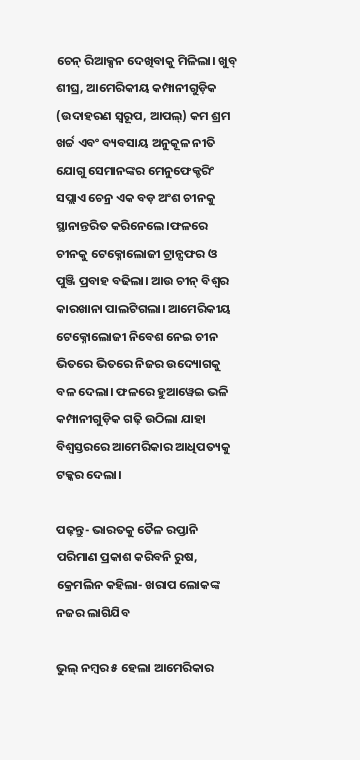ଚେନ୍ ରିଆକ୍ସନ ଦେଖିବାକୁ ମିଳିଲା। ଖୁବ୍ ଶୀଘ୍ର, ଆମେରିକୀୟ କମ୍ପାନୀଗୁଡ଼ିକ (ଉଦାହରଣ ସ୍ୱରୂପ, ଆପଲ୍) କମ ଶ୍ରମ ଖର୍ଚ୍ଚ ଏବଂ ବ୍ୟବସାୟ ଅନୁକୂଳ ନୀତି ଯୋଗୁ ସେମାନଙ୍କର ମେନୁଫେକ୍ଚରିଂ ସପ୍ଲାଏ ଚେନ୍ର ଏକ ବଡ଼ ଅଂଶ ଚୀନକୁ ସ୍ଥାନାନ୍ତରିତ କରିନେଲେ।ଫଳରେ ଚୀନକୁ ଟେକ୍ନୋଲୋଜୀ ଟ୍ରାନ୍ସଫର ଓ ପୁଞ୍ଜି ପ୍ରବାହ ବଢିଲା। ଆଉ ଚୀନ୍ ବିଶ୍ୱର କାରଖାନା ପାଲଟିଗଲା। ଆମେରିକୀୟ ଟେକ୍ନୋଲୋଜୀ ନିବେଶ ନେଇ ଚୀନ ଭିତରେ ଭିତରେ ନିଜର ଉଦ୍ୟୋଗକୁ ବଳ ଦେଲା। ଫଳରେ ହୁଆୱେଇ ଭଳି କମ୍ପାନୀଗୁଡ଼ିକ ଗଢ଼ି ଉଠିଲା ଯାହା ବିଶ୍ୱସ୍ତରରେ ଆମେରିକାର ଆଧିପତ୍ୟକୁ ଟକ୍କର ଦେଲା।

ପଢ଼ନ୍ତୁ- ଭାରତକୁ ତୈଳ ରପ୍ତାନି ପରିମାଣ ପ୍ରକାଶ କରିବନି ରୁଷ, କ୍ରେମଲିନ କହିଲା- ଖରାପ ଲୋକଙ୍କ ନଜର ଲାଗିଯିବ

ଭୁଲ୍ ନମ୍ବର ୫ ହେଲା ଆମେରିକାର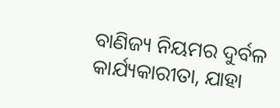ବାଣିଜ୍ୟ ନିୟମର ଦୁର୍ବଳ କାର୍ଯ୍ୟକାରୀତା, ଯାହା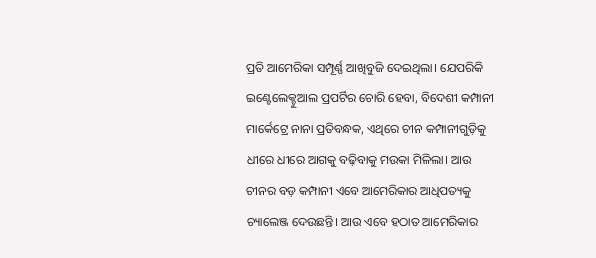ପ୍ରତି ଆମେରିକା ସମ୍ପୂର୍ଣ୍ଣ ଆଖିବୁଜି ଦେଇଥିଲା। ଯେପରିକି ଇଣ୍ଟେଲେକ୍ଚୁଆଲ ପ୍ରପର୍ଟିର ଚୋରି ହେବା, ବିଦେଶୀ କମ୍ପାନୀ ମାର୍କେଟ୍ରେ ନାନା ପ୍ରତିବନ୍ଧକ, ଏଥିରେ ଚୀନ କମ୍ପାନୀଗୁଡ଼ିକୁ ଧୀରେ ଧୀରେ ଆଗକୁ ବଢ଼ିବାକୁ ମଉକା ମିଳିଲା। ଆଉ ଚୀନର ବଡ଼ କମ୍ପାନୀ ଏବେ ଆମେରିକାର ଆଧିପତ୍ୟକୁ ଚ୍ୟାଲେଞ୍ଜ ଦେଉଛନ୍ତି। ଆଉ ଏବେ ହଠାତ ଆମେରିକାର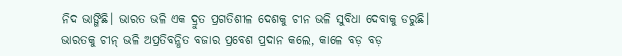ନିଦ ଭାଙ୍ଗିଛି। ଭାରତ ଭଳି ଏକ ଦ୍ରୁତ ପ୍ରଗତିଶୀଳ ଦେଶକୁ ଚୀନ ଭଳି ସୁବିଧା ଦେବାକୁ ଡରୁଛି।
ଭାରତକୁ ଚୀନ୍ ଭଳି ଅପ୍ରତିବନ୍ଧିତ ବଜାର ପ୍ରବେଶ ପ୍ରଦାନ କଲେ, କାଳେ ବଡ଼ ବଡ଼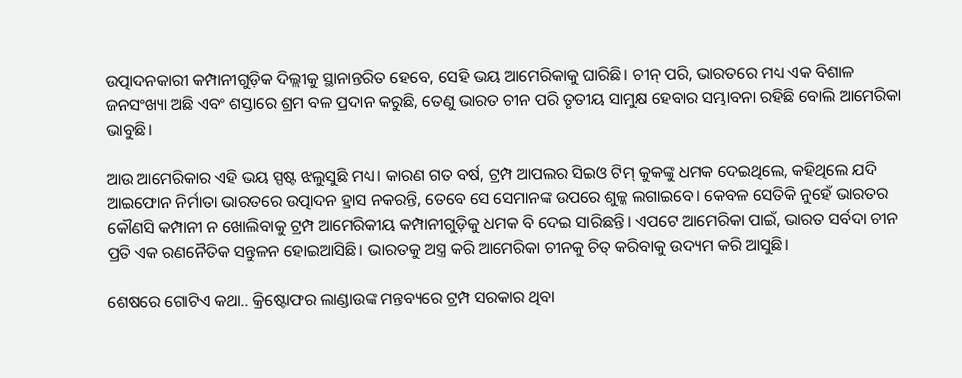ଉତ୍ପାଦନକାରୀ କମ୍ପାନୀଗୁଡ଼ିକ ଦିଲ୍ଲୀକୁ ସ୍ଥାନାନ୍ତରିତ ହେବେ, ସେହି ଭୟ ଆମେରିକାକୁ ଘାରିଛି। ଚୀନ୍ ପରି, ଭାରତରେ ମଧ୍ୟ ଏକ ବିଶାଳ ଜନସଂଖ୍ୟା ଅଛି ଏବଂ ଶସ୍ତାରେ ଶ୍ରମ ବଳ ପ୍ରଦାନ କରୁଛି, ତେଣୁ ଭାରତ ଚୀନ ପରି ତୃତୀୟ ସାମୁକ୍ଷ ହେବାର ସମ୍ଭାବନା ରହିଛି ବୋଲି ଆମେରିକା ଭାବୁଛି।

ଆଉ ଆମେରିକାର ଏହି ଭୟ ସ୍ପଷ୍ଟ ଝଲୁସୁଛି ମଧ୍ୟ। କାରଣ ଗତ ବର୍ଷ, ଟ୍ରମ୍ପ ଆପଲର ସିଇଓ ଟିମ୍ କୁକଙ୍କୁ ଧମକ ଦେଇଥିଲେ, କହିଥିଲେ ଯଦି ଆଇଫୋନ ନିର୍ମାତା ଭାରତରେ ଉତ୍ପାଦନ ହ୍ରାସ ନକରନ୍ତି, ତେବେ ସେ ସେମାନଙ୍କ ଉପରେ ଶୁଳ୍କ ଲଗାଇବେ। କେବଳ ସେତିକି ନୁହେଁ ଭାରତର କୌଣସି କମ୍ପାନୀ ନ ଖୋଲିବାକୁ ଟ୍ରମ୍ପ ଆମେରିକୀୟ କମ୍ପାନୀଗୁଡ଼ିକୁ ଧମକ ବି ଦେଇ ସାରିଛନ୍ତି। ଏପଟେ ଆମେରିକା ପାଇଁ, ଭାରତ ସର୍ବଦା ଚୀନ ପ୍ରତି ଏକ ରଣନୈତିକ ସନ୍ତୁଳନ ହୋଇଆସିଛି। ଭାରତକୁ ଅସ୍ତ୍ର କରି ଆମେରିକା ଚୀନକୁ ଚିତ୍ କରିବାକୁ ଉଦ୍ୟମ କରି ଆସୁଛି।

ଶେଷରେ ଗୋଟିଏ କଥା.. କ୍ରିଷ୍ଟୋଫର ଲାଣ୍ଡାଉଙ୍କ ମନ୍ତବ୍ୟରେ ଟ୍ରମ୍ପ ସରକାର ଥିବା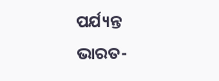ପର୍ଯ୍ୟନ୍ତ ଭାରତ-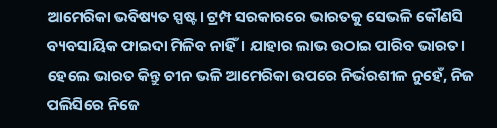ଆମେରିକା ଭବିଷ୍ୟତ ସ୍ପଷ୍ଟ। ଟ୍ରମ୍ପ ସରକାରରେ ଭାରତକୁ ସେଭଳି କୌଣସି ବ୍ୟବସାୟିକ ଫାଇଦା ମିଳିବ ନାହିଁ। ଯାହାର ଲାଭ ଉଠାଇ ପାରିବ ଭାରତ। ହେଲେ ଭାରତ କିନ୍ତୁ ଚୀନ ଭଳି ଆମେରିକା ଉପରେ ନିର୍ଭରଶୀଳ ନୁହେଁ, ନିଜ ପଲିସିରେ ନିଜେ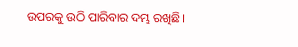ଉପରକୁ ଉଠି ପାରିବାର ଦମ୍ଭ ରଖିଛି।